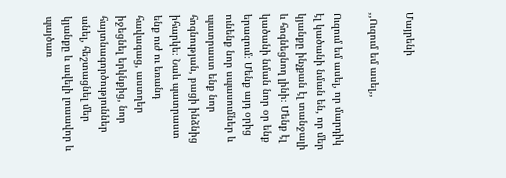Մայրենի

,,Ուզում եմ ասել,,

Ուզում եմ ասել, որ մարդիկ էլ կածանի նման են, որ մեր կյանքը ինչքան էլ տանջալի և հոգնեցնող լինի։ Մենք էլ կածանի նման նոր օր ենք երազում։ Մենք այդ օրից ունենք նոր սպասումներ և պատրաստ ենք նոր հոգնության, բացի ինձնից իհարկե։ Նաև պատրաստ ենք ուժ ու եռանդ հավագաց, աստղեր իջեցնել երկնքից, նոր հայտնագործություններ անել, հեշտացնել մեր կյանքը և ավելի լուսավոր և պայծառ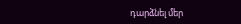դարձնել մեր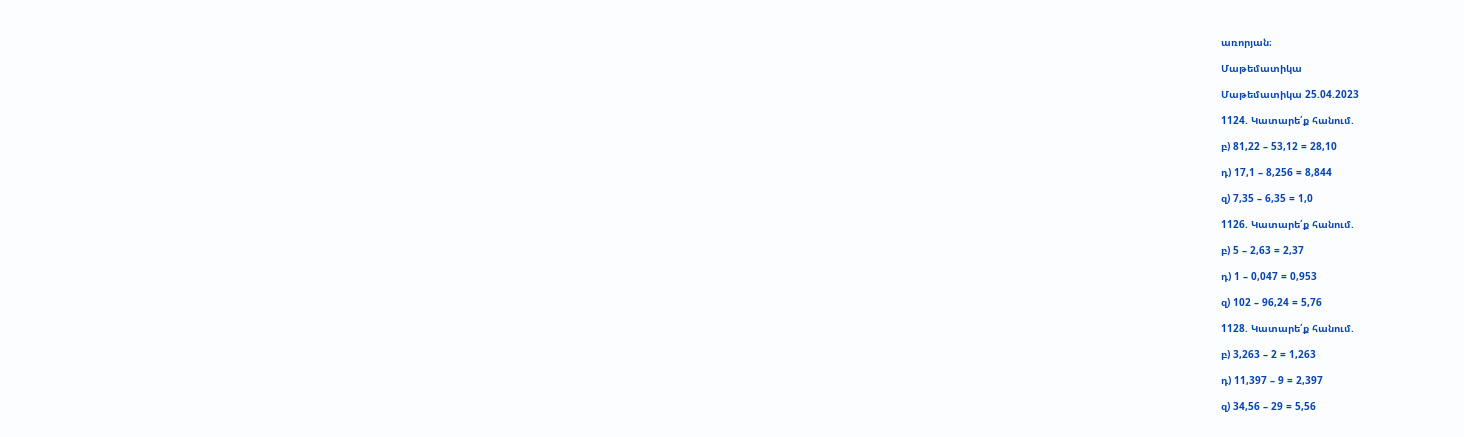առորյան։

Մաթեմատիկա

Մաթեմատիկա 25.04.2023

1124. Կատարե՛ք հանում.

բ) 81,22 – 53,12 = 28,10

դ) 17,1 – 8,256 = 8,844

զ) 7,35 – 6,35 = 1,0

1126. Կատարե՛ք հանում.

բ) 5 – 2,63 = 2,37

դ) 1 – 0,047 = 0,953

զ) 102 – 96,24 = 5,76

1128. Կատարե՛ք հանում.

բ) 3,263 – 2 = 1,263

դ) 11,397 – 9 = 2,397

զ) 34,56 – 29 = 5,56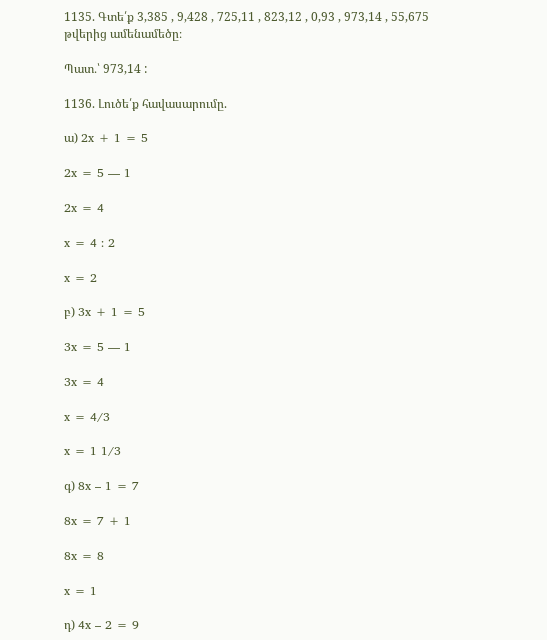1135. Գտե՛ք 3,385 , 9,428 , 725,11 , 823,12 , 0,93 , 973,14 , 55,675 թվերից ամենամեծը։

Պատ․՝ 973,14 :

1136. Լուծե՛ք հավասարումը.

ա) 2x + 1 = 5

2x = 5 — 1

2x = 4

x = 4 : 2

x = 2

բ) 3x + 1 = 5

3x = 5 — 1

3x = 4

x = 4/3

x = 1 1/3

գ) 8x – 1 = 7

8x = 7 + 1

8x = 8

x = 1

դ) 4x – 2 = 9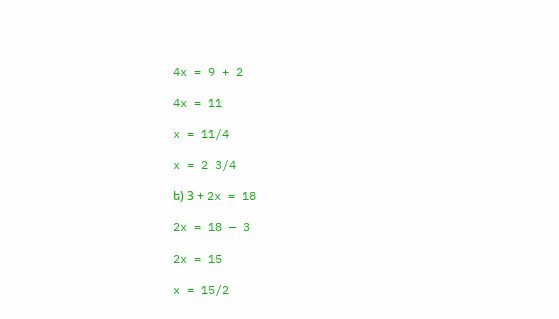4x = 9 + 2

4x = 11

x = 11/4

x = 2 3/4

ե) 3 + 2x = 18

2x = 18 — 3

2x = 15

x = 15/2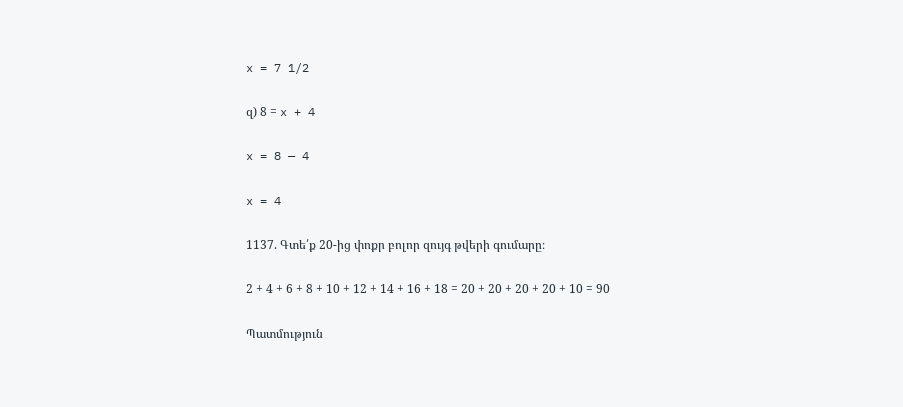x = 7 1/2

զ) 8 = x + 4

x = 8 — 4

x = 4

1137. Գտե՛ք 20‐ից փոքր բոլոր զույգ թվերի գումարը։

2 + 4 + 6 + 8 + 10 + 12 + 14 + 16 + 18 = 20 + 20 + 20 + 20 + 10 = 90

Պատմություն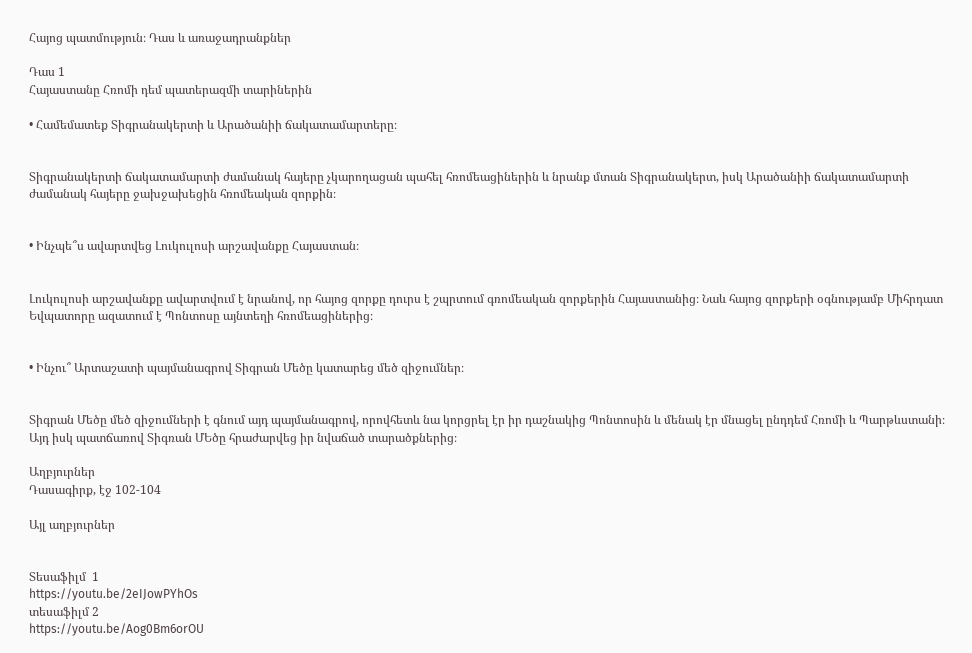Հայոց պատմություն։ Դաս և առաջադրանքներ

Դաս 1
Հայաստանը Հռոմի դեմ պատերազմի տարիներին

• Համեմատեք Տիգրանակերտի և Արածանիի ճակատամարտերը։


Տիգրանակերտի ճակատամարտի ժամանակ հայերը չկարողացան պահել հռոմեացիներին և նրանք մտան Տիգրանակերտ, իսկ Արածանիի ճակատամարտի ժամանակ հայերը ջախջախեցին հռոմեական զորքին։


• Ինչպե՞ս ավարտվեց Լուկուլոսի արշավանքը Հայաստան։


Լուկուլոսի արշավանքը ավարտվում է նրանով, որ հայոց զորքը դուրս է շպրտում գռոմեական զորքերին Հայաստանից։ Նաև հայոց զորքերի օգնությամբ Միհրդատ Եվպատորը ազատում է Պոնտոսը այնտեղի հռոմեացիներից։


• Ինչու՞ Արտաշատի պայմանագրով Տիգրան Մեծը կատարեց մեծ զիջումներ։


Տիգրան Մեծը մեծ զիջումների է գնում այդ պայմանագրով, որովհետև նա կորցրել էր իր դաշնակից Պոնտոսին և մենակ էր մնացել ընդդեմ Հռոմի և Պարթևստանի։ Այդ իսկ պատճառով Տիգռան ՄԵծը հրաժարվեց իր նվաճած տարածքներից։

Աղբյուրներ
Դասագիրք, էջ 102-104

Այլ աղբյուրներ


Տեսաֆիլմ  1
https://youtu.be/2eIJowPYhOs
տեսաֆիլմ 2
https://youtu.be/Aog0Bm6orOU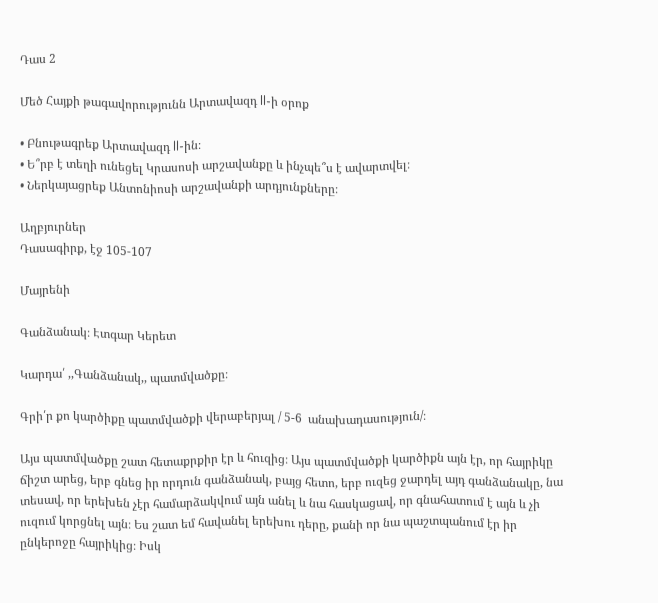Դաս 2

Մեծ Հայքի թագավորությունն Արտավազդ ll-ի օրոք

• Բնութագրեք Արտավազդ ll-ին։
• Ե՞րբ է տեղի ունեցել Կրասոսի արշավանքը և ինչպե՞ս է ավարտվել։
• Ներկայացրեք Անտոնիոսի արշավանքի արդյունքները։

Աղբյուրներ
Դասագիրք, էջ 105-107

Մայրենի

Գանձանակ։ Էտգար Կերետ

Կարդա՛ ,,Գանձանակ,, պատմվածքը։

Գրի՛ր քո կարծիքը պատմվածքի վերաբերյալ / 5-6  անախադասություն/։

Այս պատմվածքը շատ հետաքրքիր էր և հուզից։ Այս պատմվածքի կարծիքն այն էր, որ հայրիկը ճիշտ արեց, երբ գնեց իր որդուն գանձանակ, բայց հետո, երբ ուզեց ջարդել այդ գանձանակը, նա տեսավ, որ երեխեն չէր համարձակվում այն անել և նա հասկացավ, որ գնահատում է այն և չի ուզում կորցնել այն։ Ես շատ եմ հավանել երեխու դերը, քանի որ նա պաշտպանում էր իր ընկերոջը հայրիկից։ Իսկ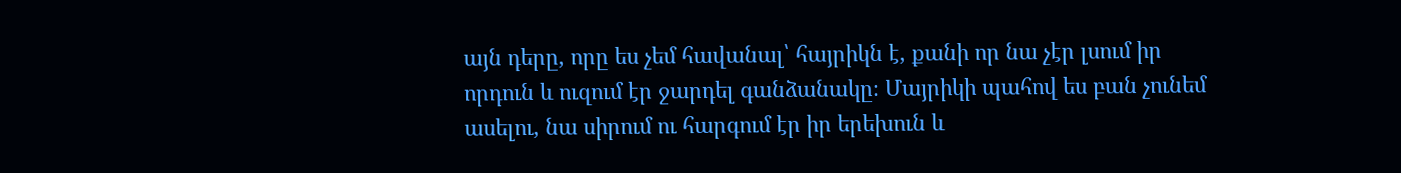այն դերը, որը ես չեմ հավանալ՝ հայրիկն է, քանի որ նա չէր լսում իր որդուն և ուզում էր ջարդել գանձանակը։ Մայրիկի պահով ես բան չունեմ ասելու, նա սիրում ու հարգում էր իր երեխուն և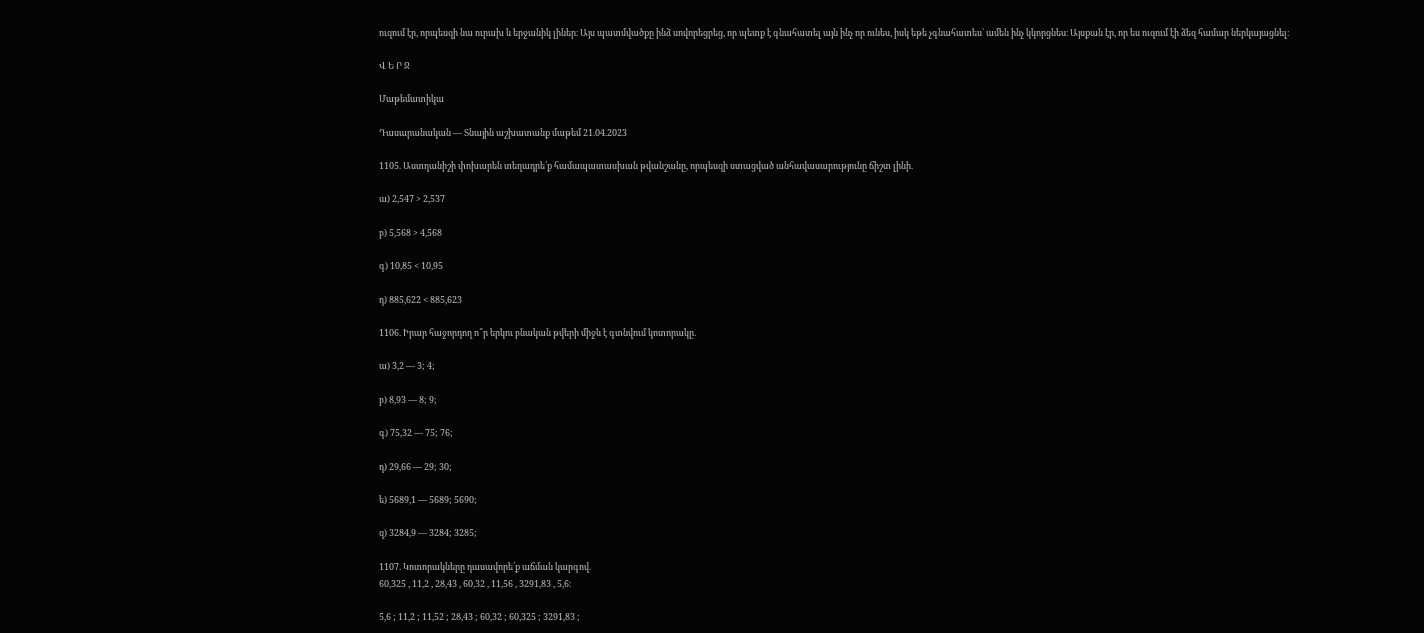ուզում էր, որպեսզի նա ուրախ և երջանիկ լիներ։ Այս պատմվածքը ինձ սովորեցրեց, որ պետք է գնահատել այն ինչ որ ունես, իսկ եթե չգնահատես՝ ամեն ինչ կկորցնես։ Այսքան էր, որ ես ուզում էի ձեզ համար ներկայացնել։

Վ Ե Ր Ջ

Մաթեմատիկա

Դասարանական — Տնային աշխատանք մաթեմ 21.04.2023

1105. Աստղանիշի փոխարեն տեղադրե՛ք համապատասխան թվանշանը, որպեսզի ստացված անհավասարությունը ճիշտ լինի.

ա) 2,547 > 2,537

բ) 5,568 > 4,568

գ) 10,85 < 10,95

դ) 885,622 < 885,623

1106. Իրար հաջորդող ո՞ր երկու բնական թվերի միջև է գտնվում կոտորակը.

ա) 3,2 — 3; 4;

բ) 8,93 — 8; 9;

գ) 75,32 — 75; 76;

դ) 29,66 — 29; 30;

ե) 5689,1 — 5689; 5690;

զ) 3284,9 — 3284; 3285;

1107. Կոտորակները դասավորե՛ք աճման կարգով.
60,325 , 11,2 , 28,43 , 60,32 , 11,56 , 3291,83 , 5,6։

5,6 ; 11,2 ; 11,52 ; 28,43 ; 60,32 ; 60,325 ; 3291,83 ;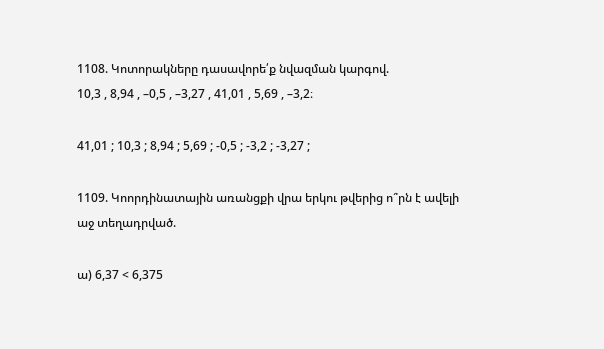1108. Կոտորակները դասավորե՛ք նվազման կարգով.
10,3 , 8,94 , –0,5 , –3,27 , 41,01 , 5,69 , –3,2։

41,01 ; 10,3 ; 8,94 ; 5,69 ; -0,5 ; -3,2 ; -3,27 ;

1109. Կոորդինատային առանցքի վրա երկու թվերից ո՞րն է ավելի աջ տեղադրված.

ա) 6,37 < 6,375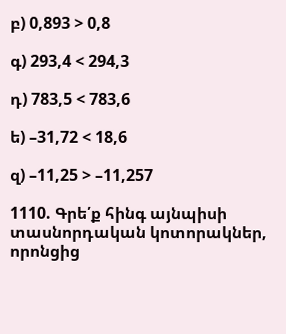բ) 0,893 > 0,8

գ) 293,4 < 294,3

դ) 783,5 < 783,6

ե) –31,72 < 18,6

զ) –11,25 > –11,257

1110. Գրե՛ք հինգ այնպիսի տասնորդական կոտորակներ, որոնցից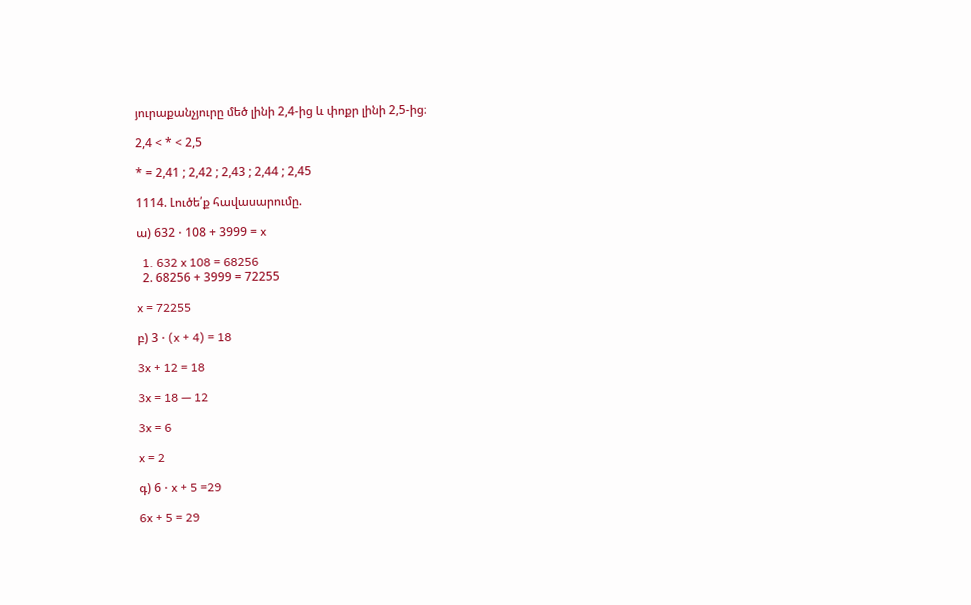յուրաքանչյուրը մեծ լինի 2,4-ից և փոքր լինի 2,5-ից։

2,4 < * < 2,5

* = 2,41 ; 2,42 ; 2,43 ; 2,44 ; 2,45

1114. Լուծե՛ք հավասարումը.

ա) 632 ⋅ 108 + 3999 = x

  1. 632 x 108 = 68256
  2. 68256 + 3999 = 72255

x = 72255

բ) 3 ⋅ (x + 4) = 18

3x + 12 = 18

3x = 18 — 12

3x = 6

x = 2

գ) 6 ⋅ x + 5 =29

6x + 5 = 29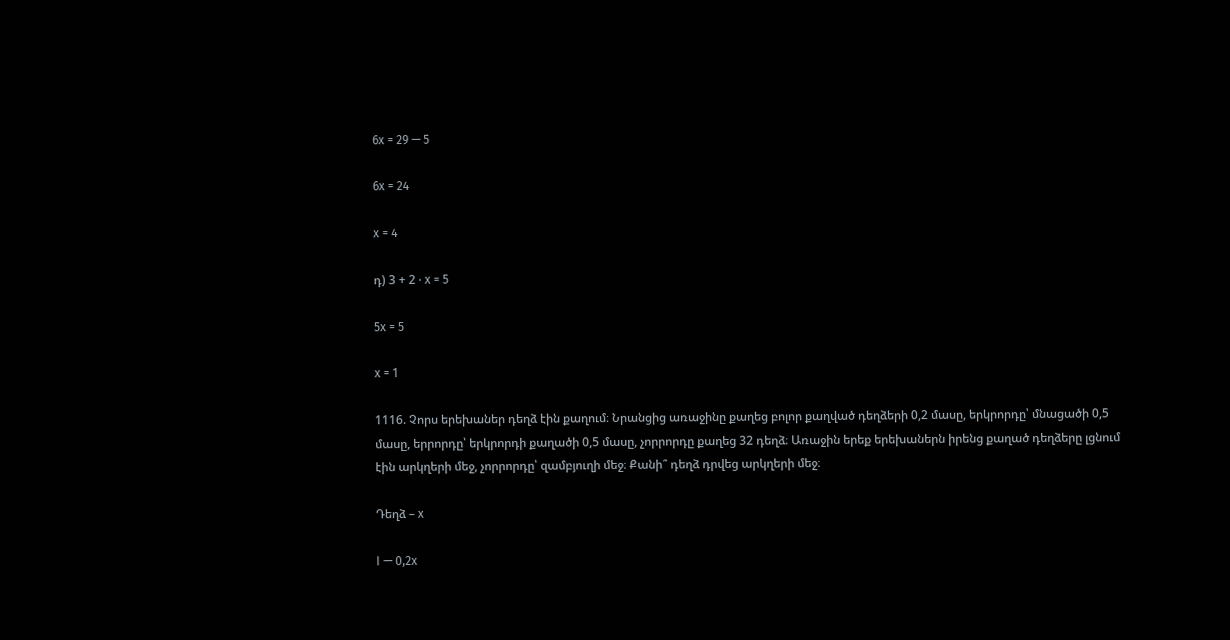6x = 29 — 5

6x = 24

x = 4

դ) 3 + 2 ⋅ x = 5

5x = 5

x = 1

1116. Չորս երեխաներ դեղձ էին քաղում։ Նրանցից առաջինը քաղեց բոլոր քաղված դեղձերի 0,2 մասը, երկրորդը՝ մնացածի 0,5 մասը, երրորդը՝ երկրորդի քաղածի 0,5 մասը, չորրորդը քաղեց 32 դեղձ։ Առաջին երեք երեխաներն իրենց քաղած դեղձերը լցնում էին արկղերի մեջ, չորրորդը՝ զամբյուղի մեջ։ Քանի՞ դեղձ դրվեց արկղերի մեջ։

Դեղձ – x

I — 0,2x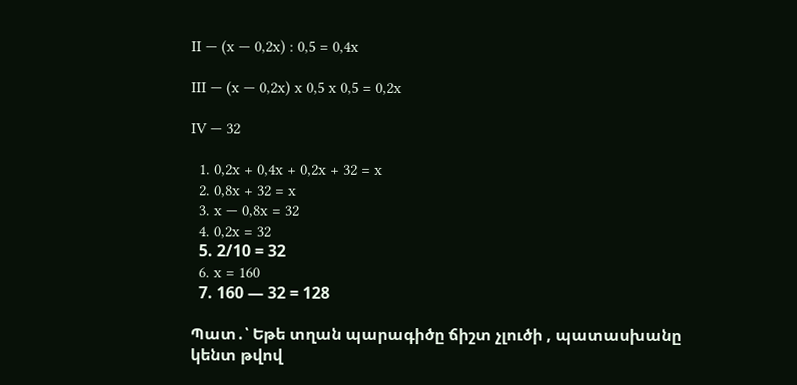II — (x — 0,2x) : 0,5 = 0,4x

III — (x — 0,2x) x 0,5 x 0,5 = 0,2x

IV — 32

  1. 0,2x + 0,4x + 0,2x + 32 = x
  2. 0,8x + 32 = x
  3. x — 0,8x = 32
  4. 0,2x = 32
  5. 2/10 = 32
  6. x = 160
  7. 160 — 32 = 128

Պատ․՝ Եթե տղան պարագիծը ճիշտ չլուծի , պատասխանը կենտ թվով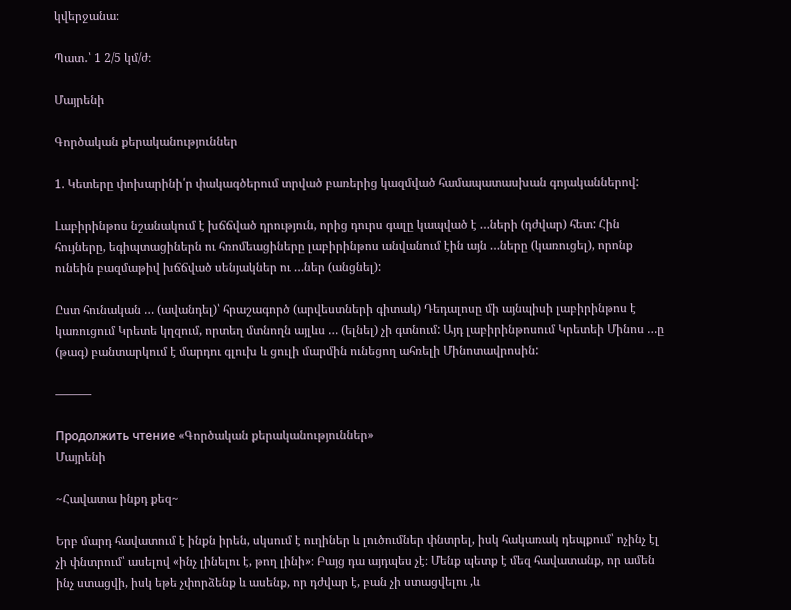կվերջանա։

Պատ․՝ 1 2/5 կմ/ժ։

Մայրենի

Գործական քերականություններ

1. Կետերը փոխարինի՛ր փակագծերում տրված բառերից կազմված համապատասխան գոյականներով:

Լաբիրինթոս նշանակում է խճճված դրություն, որից դուրս գալը կապված է …ների (դժվար) հետ: Հին հույները, եգիպտացիներն ու հռոմեացիները լաբիրինթոս անվանում էին այն …ները (կառուցել), որոնք ունեին բազմաթիվ խճճված սենյակներ ու …ներ (անցնել):

Ըստ հունական … (ավանդել)՝ հրաշագործ (արվեստների գիտակ) Դեդալոսը մի այնպիսի լաբիրինթոս է կառուցում Կրետե կղզում, որտեղ մտնողն այլևս … (ելնել) չի գտնում: Այդ լաբիրինթոսում Կրետեի Մինոս …ը (թագ) բանտարկում է մարդու գլուխ և ցուլի մարմին ունեցող ահռելի Մինոտավրոսին:

———

Продолжить чтение «Գործական քերականություններ»
Մայրենի

~Հավատա ինքդ քեզ~

Երբ մարդ հավատում է ինքն իրեն, սկսում է ուղիներ և լուծումներ փնտրել, իսկ հակառակ դեպքում՝ ոչինչ էլ չի փնտրում՝ ասելով «ինչ լինելու է, թող լինի»։ Բայց դա այդպես չէ։ Մենք պետք է մեզ հավատանք, որ ամեն ինչ ստացվի, իսկ եթե չփորձենք և ասենք, որ դժվար է, բան չի ստացվելու ,և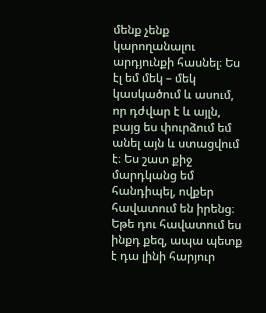մենք չենք կարողանալու արդյունքի հասնել։ Ես էլ եմ մեկ – մեկ կասկածում և ասում, որ դժվար է և այլն, բայց ես փուրձում եմ անել այն և ստացվում է։ Ես շատ քիջ մարդկանց եմ հանդիպել, ովքեր հավատում են իրենց։ Եթե դու հավատում ես ինքդ քեզ, ապա պետք է դա լինի հարյուր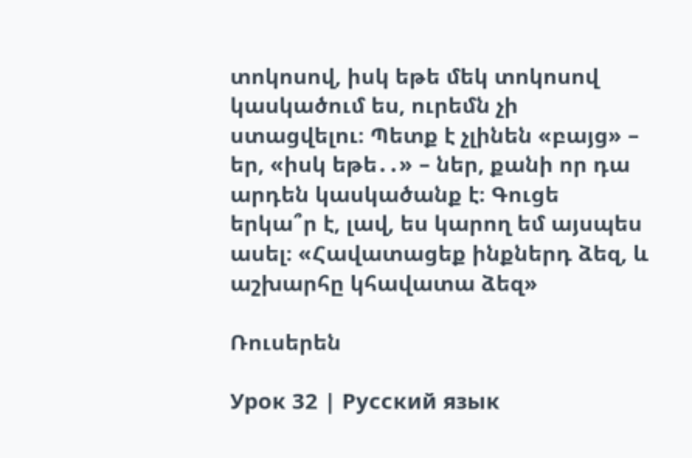տոկոսով, իսկ եթե մեկ տոկոսով կասկածում ես, ուրեմն չի ստացվելու։ Պետք է չլինեն «բայց» – եր, «իսկ եթե․․» – ներ, քանի որ դա արդեն կասկածանք է։ Գուցե երկա՞ր է, լավ, ես կարող եմ այսպես ասել։ «Հավատացեք ինքներդ ձեզ, և աշխարհը կհավատա ձեզ»

Ռուսերեն

Урок 32 | Русский язык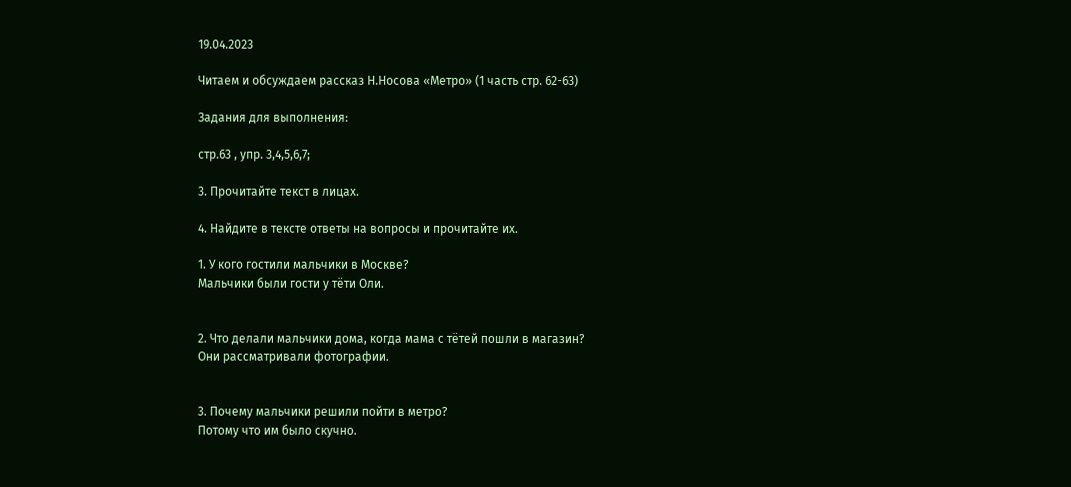19.04.2023

Читаем и обсуждаем рассказ Н.Носова «Метро» (1 часть стр. 62-63)

Задания для выполнения:

стр.63 , упр. 3,4,5,6,7;

3. Прочитайте текст в лицах.

4. Найдите в тексте ответы на вопросы и прочитайте их.

1. У кого гостили мальчики в Москве?
Мальчики были гости у тёти Оли.


2. Что делали мальчики дома, когда мама с тётей пошли в магазин?
Они рассматривали фотографии.


3. Почему мальчики решили пойти в метро?
Потому что им было скучно.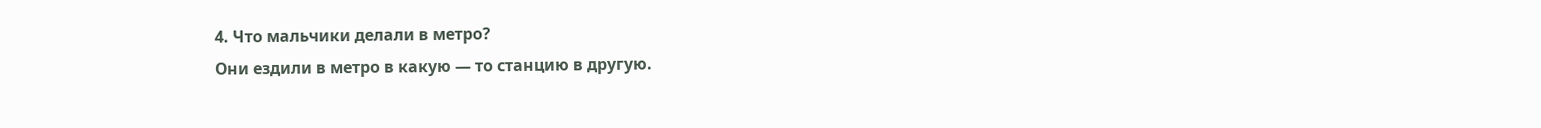4. Что мальчики делали в метро?
Они ездили в метро в какую — то станцию в другую.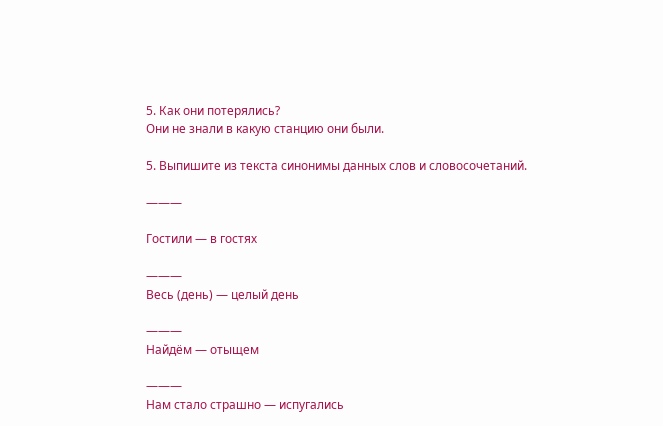5. Как они потерялись?
Они не знали в какую станцию они были.

5. Выпишите из текста синонимы данных слов и словосочетаний.

———

Гостили — в гостях

———
Весь (день) — целый день

———
Найдём — отыщем

———
Нам стало страшно — испугались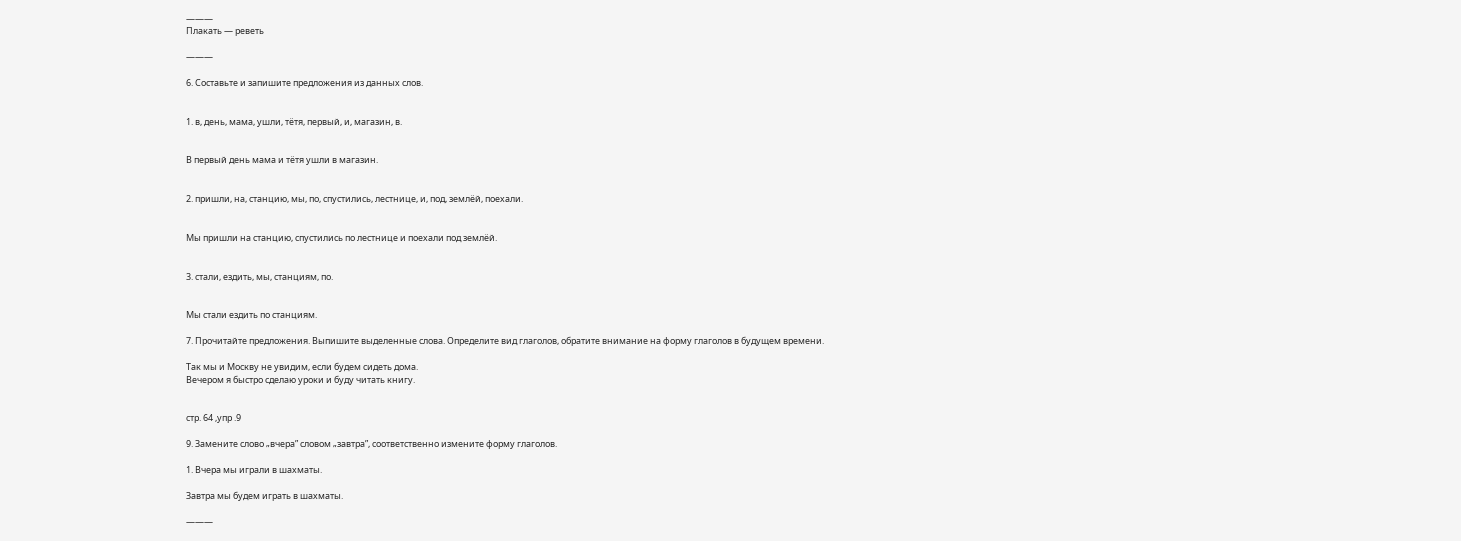———
Плакать — реветь

———

6. Составьте и запишите предложения из данных слов.


1. в, день, мама, ушли, тётя, первый, и, магазин, в.


В первый день мама и тётя ушли в магазин.


2. пришли, на, станцию, мы, по, спустились, лестнице, и, под, землёй, поехали.


Мы пришли на станцию, спустились по лестнице и поехали под землёй.


3. стали, ездить, мы, станциям, по.


Мы стали ездить по станциям.

7. Прочитайте предложения. Выпишите выделенные слова. Определите вид глаголов, обратите внимание на форму глаголов в будущем времени.

Так мы и Москву не увидим, если будем сидеть дома.
Вечером я быстро сделаю уроки и буду читать книгу.


стр. 64 ,упр .9

9. Замените слово „вчера” словом „завтра”, соответственно измените форму глаголов.

1. Вчера мы играли в шахматы.

Завтра мы будем играть в шахматы.

———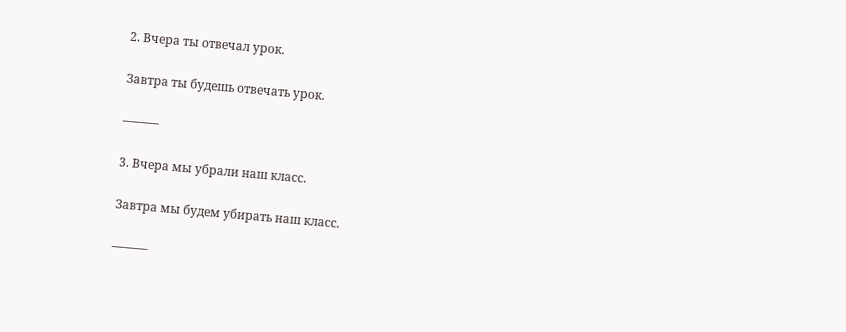2. Вчера ты отвечал урок.

Завтра ты будешь отвечать урок.

———

3. Вчера мы убрали наш класс.

Завтра мы будем убирать наш класс.

———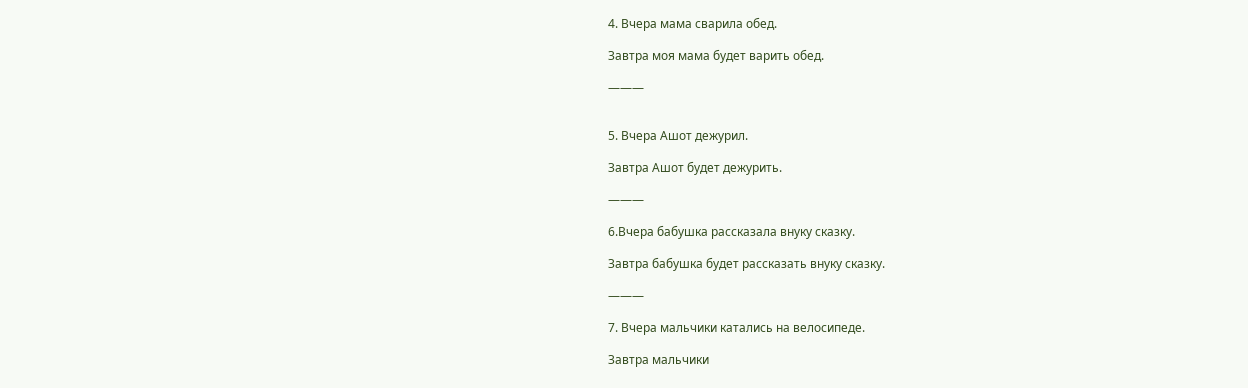4. Вчера мама сварила обед.

Завтра моя мама будет варить обед.

———


5. Вчера Ашот дежурил.

Завтра Ашот будет дежурить.

———

6.Вчера бабушка рассказала внуку сказку.

Завтра бабушка будет рассказать внуку сказку.

———

7. Вчера мальчики катались на велосипеде.

Завтра мальчики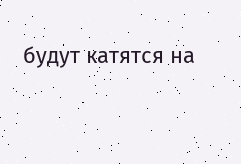будут катятся на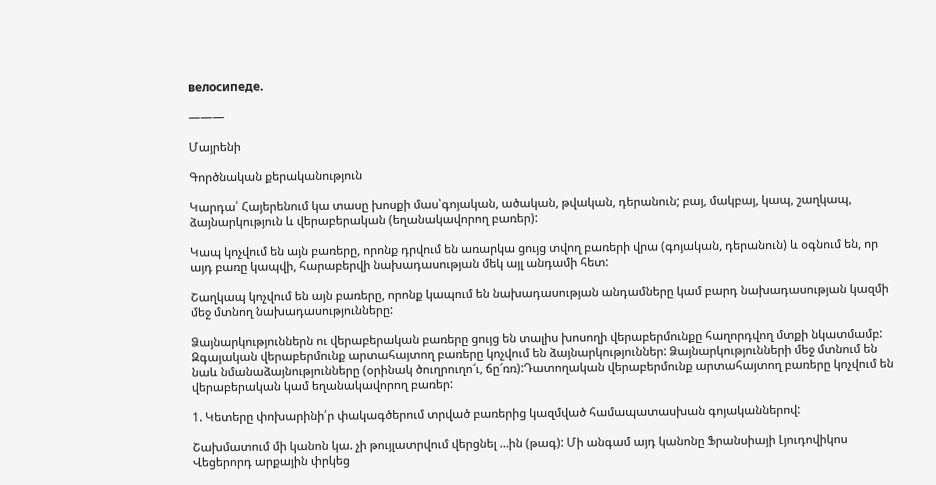велосипеде.

———

Մայրենի

Գործնական քերականություն

Կարդա՛ Հայերենում կա տասը խոսքի մաս՝գոյական, ածական, թվական, դերանուն; բայ, մակբայ, կապ, շաղկապ, ձայնարկություն և վերաբերական (եղանակավորող բառեր):

Կապ կոչվում են այն բառերը, որոնք դրվում են առարկա ցույց տվող բառերի վրա (գոյական, դերանուն) և օգնում են, որ այդ բառը կապվի, հարաբերվի նախադասության մեկ այլ անդամի հետ:

Շաղկապ կոչվում են այն բառերը, որոնք կապում են նախադասության անդամները կամ բարդ նախադասության կազմի մեջ մտնող նախադասությունները:

Ձայնարկություններն ու վերաբերական բառերը ցույց են տալիս խոսողի վերաբերմունքը հաղորդվող մտքի նկատմամբ: Զգայական վերաբերմունք արտահայտող բառերը կոչվում են ձայնարկություններ: Ձայնարկությունների մեջ մտնում են նաև նմանաձայնությունները (օրինակ ծուղրուղո՜ւ, ճը՜ռռ):Դատողական վերաբերմունք արտահայտող բառերը կոչվում են վերաբերական կամ եղանակավորող բառեր:

1. Կետերը փոխարինի՛ր փակագծերում տրված բառերից կազմված համապատասխան գոյականներով:

Շախմատում մի կանոն կա. չի թույլատրվում վերցնել …ին (թագ): Մի անգամ այդ կանոնը Ֆրանսիայի Լյուդովիկոս Վեցերորդ արքային փրկեց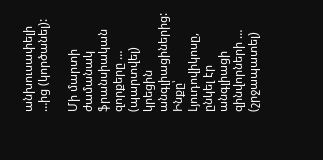անխուսափելի …ից (կործանել):

Մի մարտի ժամանակ ֆրանսիական զորքերը … (պարտվել) կրեցին անգլիացիներից: Ինքը՝ Լյուդովիկոսը, ընկել էր անգլիացի զինվորների … (շրջապատել)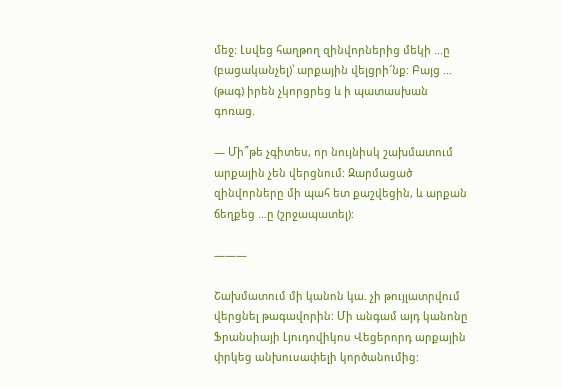մեջ: Լսվեց հաղթող զինվորներից մեկի …ը (բացականչել)՝ արքային վելցրի՜նք: Բայց … (թագ) իրեն չկորցրեց և ի պատասխան գոռաց.

— Մի՞թե չգիտես, որ նույնիսկ շախմատում արքային չեն վերցնում: Զարմացած զինվորները մի պահ ետ քաշվեցին, և արքան ճեղքեց …ը (շրջապատել):

———

Շախմատում մի կանոն կա. չի թույլատրվում վերցնել թագավորին: Մի անգամ այդ կանոնը Ֆրանսիայի Լյուդովիկոս Վեցերորդ արքային փրկեց անխուսափելի կործանումից: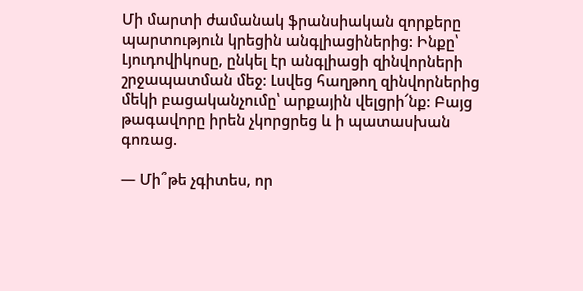Մի մարտի ժամանակ ֆրանսիական զորքերը պարտություն կրեցին անգլիացիներից: Ինքը՝ Լյուդովիկոսը, ընկել էր անգլիացի զինվորների շրջապատման մեջ: Լսվեց հաղթող զինվորներից մեկի բացականչումը՝ արքային վելցրի՜նք: Բայց թագավորը իրեն չկորցրեց և ի պատասխան գոռաց.

— Մի՞թե չգիտես, որ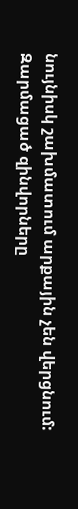նույնիսկ շախմատում արքային չեն վերցնում: Զարմացած զինվորները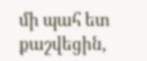մի պահ ետ քաշվեցին,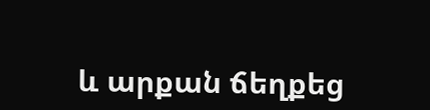և արքան ճեղքեց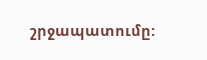շրջապատումը: